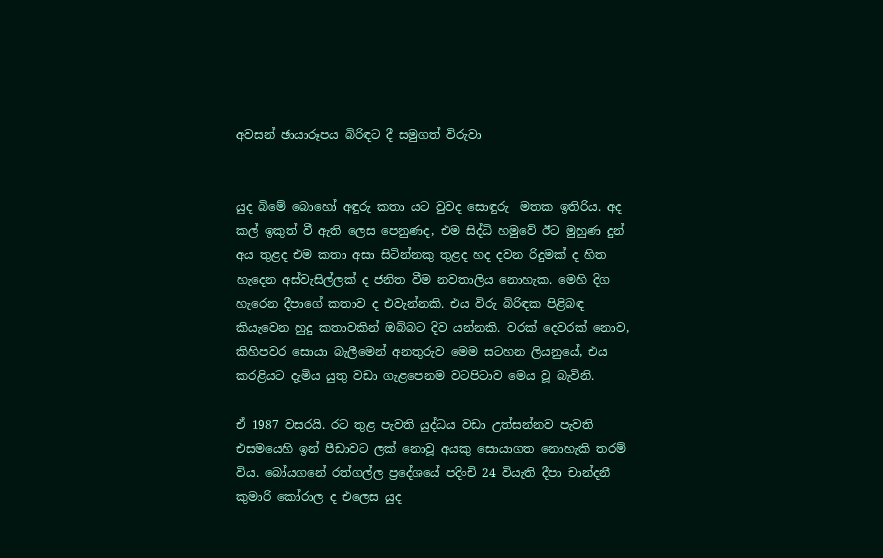අවසන් ඡායාරූපය බිරිඳට දී සමුගත් විරුවා


යුද බිමේ බොහෝ අඳුරු කතා යට වුවද සොඳුරු  මතක ඉතිරිය. අද කල් ඉකුත් වී ඇති ලෙස පෙනුණද, එම සිද්ධි හමුවේ ඊට මුහුණ දුන් අය තුළද එම කතා අසා සිටින්නකු තුළද හද දවන රිදුමක් ද හිත හැදෙන අස්වැසිල්ලක් ද ජනිත වීම නවතාලිය නොහැක. මෙහි දිග හැරෙන දීපාගේ කතාව ද එවැන්නකි. එය විරු බිරිඳක පිළිබඳ කියැවෙන හුදු කතාවකින් ඔබ්බට දිව යන්නකි. වරක් දෙවරක් නොව, කිහිපවර සොයා බැලීමෙන් අනතුරුව මෙම සටහන ලියනුයේ, එය කරළියට දැමිය යුතු වඩා ගැළපෙනම වටපිටාව මෙය වූ බැවිනි.

ඒ 1987 වසරයි. රට තුළ පැවති යුද්ධය වඩා උත්සන්නව පැවති එසමයෙහි ඉන් පීඩාවට ලක් නොවූ අයකු සොයාගත නොහැකි තරම් විය. බෝයගනේ රත්ගල්ල ප්‍රදේශයේ පදිංචි 24 වියැති දීපා චාන්දනී කුමාරි කෝරාල ද එලෙස යුද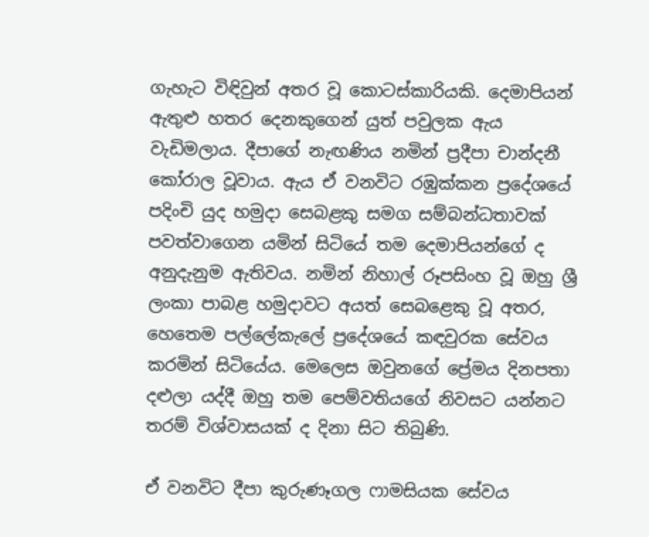ගැහැට විඳිවුන් අතර වූ කොටස්කාරියකි. දෙමාපියන් ඇතුළු හතර දෙනකුගෙන් යුත් පවුලක ඇය වැඩිමලාය. දීපාගේ නැඟණිය නමින් ප්‍රදීපා චාන්දනී කෝරාල වූවාය. ඇය ඒ වනවිට රඹුක්කන ප්‍රදේශයේ පදිංචි යුද හමුදා සෙබළකු සමග සම්බන්ධතාවක් පවත්වාගෙන යමින් සිටියේ තම දෙමාපියන්ගේ ද අනුදැනුම ඇතිවය. නමින් නිහාල් රූපසිංහ වූ ඔහු ශ්‍රී ලංකා පාබළ හමුදාවට අයත් සෙබළෙකු වූ අතර, හෙතෙම පල්ලේකැලේ ප්‍රදේශයේ කඳවුරක සේවය කරමින් සිටියේය. මෙලෙස ඔවුනගේ ප්‍රේමය දිනපතා දළුලා යද්දී ඔහු තම පෙම්වතියගේ නිවසට යන්නට තරම් විශ්වාසයක් ද දිනා සිට තිබුණි.

ඒ වනවිට දීපා කුරුණෑගල ෆාමසියක සේවය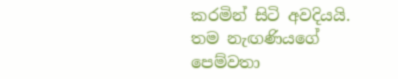කරමින් සිටි අවදියයි. තම නැඟණියගේ පෙම්වතා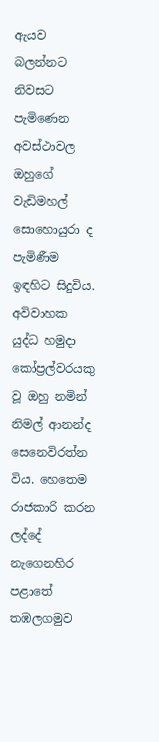ඇයව බලන්නට නිවසට පැමිණෙන අවස්ථාවල ඔහුගේ වැඩිමහල් සොහොයුරා ද පැමිණීම ඉඳහිට සිදුවිය. අවිවාහක යුද්ධ හමුදා කෝප්‍රල්වරයකු වූ ඔහු නමින් නිමල් ආනන්ද සෙනෙවිරත්න විය. හෙතෙම රාජකාරි කරන ලද්දේ නැගෙනහිර පළාතේ තඹලගමුව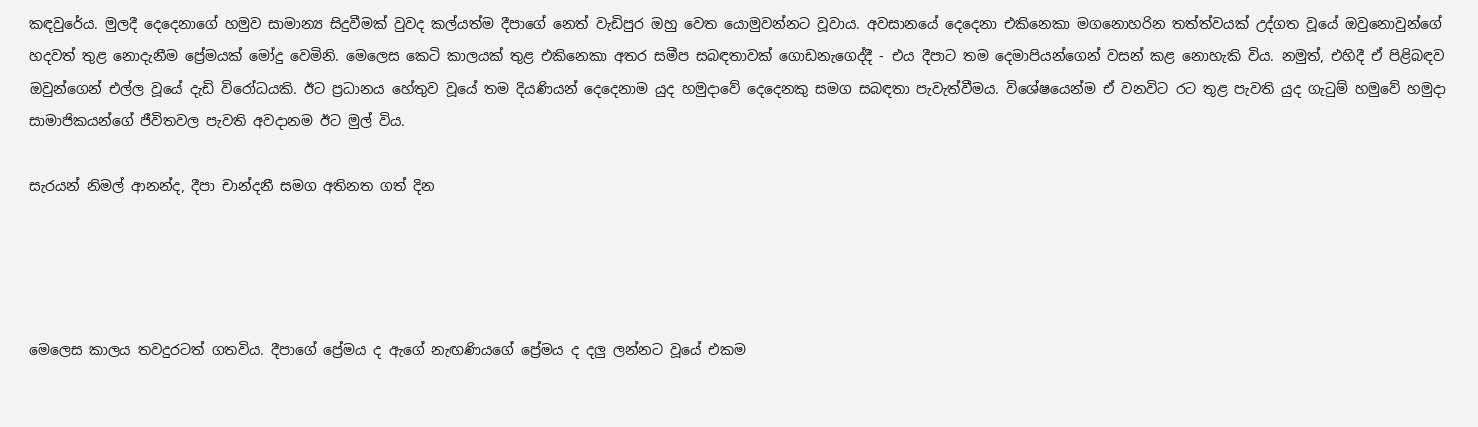කඳවුරේය. මුලදී දෙදෙනාගේ හමුව සාමාන්‍ය සිදුවීමක් වුවද කල්යත්ම දීපාගේ නෙත් වැඩිපුර ඔහු වෙත යොමුවන්නට වූවාය. අවසානයේ දෙදෙනා එකිනෙකා මගනොහරින තත්ත්වයක් උද්ගත වූයේ ඔවුනොවුන්ගේ හදවත් තුළ නොදැනීම ප්‍රේමයක් මෝදු වෙමිනි. මෙලෙස කෙටි කාලයක් තුළ එකිනෙකා අතර සමීප සබඳතාවක් ගොඩනැගෙද්දී - එය දීපාට තම දෙමාපියන්ගෙන් වසන් කළ නොහැකි විය. නමුත්, එහිදී ඒ පිළිබඳව ඔවුන්ගෙන් එල්ල වූයේ දැඩි විරෝධයකි. ඊට ප්‍රධානය හේතුව වූයේ තම දියණියන් දෙදෙනාම යුද හමුදාවේ දෙදෙනකු සමග සබඳතා පැවැත්වීමය. විශේෂයෙන්ම ඒ වනවිට රට තුළ පැවති යුද ගැටුම් හමුවේ හමුදා සාමාජිකයන්ගේ ජීවිතවල පැවති අවදානම ඊට මුල් විය.

සැරයන් නිමල් ආනන්ද, දීපා චාන්දනී සමග අතිනත ගත් දින




මෙලෙස කාලය තවදුරටත් ගතවිය. දීපාගේ ප්‍රේමය ද ඇගේ නැඟණියගේ ප්‍රේමය ද දලු ලන්නට වූයේ එකම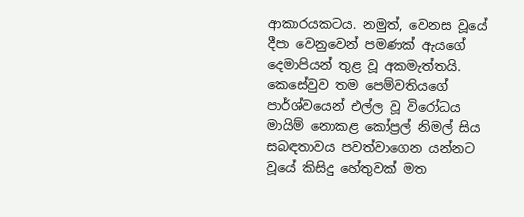ආකාරයකටය. නමුත්, වෙනස වූයේ දීපා වෙනුවෙන් පමණක් ඇයගේ දෙමාපියන් තුළ වූ අකමැත්තයි. කෙසේවුව තම පෙම්වතියගේ පාර්ශ්වයෙන් එල්ල වූ විරෝධය මායිම් නොකළ කෝප්‍රල් නිමල් සිය සබඳතාවය පවත්වාගෙන යන්නට වූයේ කිසිදු හේතුවක් මත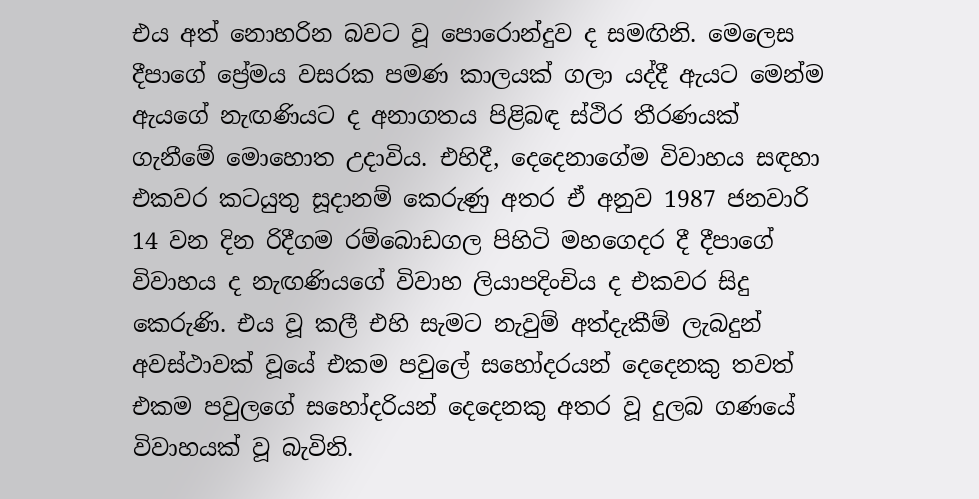එය අත් නොහරින බවට වූ පොරොන්දුව ද සමඟිනි. මෙලෙස දීපාගේ ප්‍රේමය වසරක පමණ කාලයක් ගලා යද්දී ඇයට මෙන්ම ඇයගේ නැඟණියට ද අනාගතය පිළිබඳ ස්ථිර තීරණයක් ගැනීමේ මොහොත උදාවිය. එහිදී, දෙදෙනාගේම විවාහය සඳහා එකවර කටයුතු සූදානම් කෙරුණු අතර ඒ අනුව 1987 ජනවාරි 14 වන දින රිදීගම රම්බොඩගල පිහිටි මහගෙදර දී දීපාගේ විවාහය ද නැඟණියගේ විවාහ ලියාපදිංචිය ද එකවර සිදු කෙරුණි. එය වූ කලී එහි සැමට නැවුම් අත්දැකීම් ලැබදුන් අවස්ථාවක් වූයේ එකම පවුලේ සහෝදරයන් දෙදෙනකු තවත් එකම පවුලගේ සහෝදරියන් දෙදෙනකු අතර වූ දුලබ ගණයේ විවාහයක් වූ බැවිනි.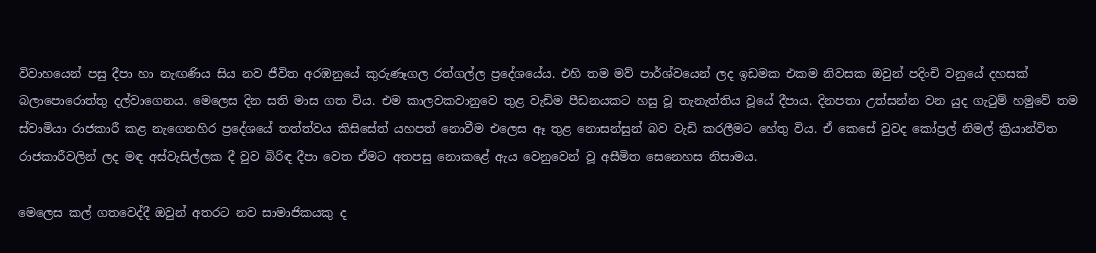විවාහයෙන් පසු දීපා හා නැඟණිය සිය නව ජීවිත අරඹනුයේ කුරුණෑගල රත්ගල්ල ප්‍රදේශයේය. එහි තම මව් පාර්ශ්වයෙන් ලද ඉඩමක එකම නිවසක ඔවුන් පදිංචි වනුයේ දහසක් බලාපොරොත්තු දල්වාගෙනය. මෙලෙස දින සති මාස ගත විය. එම කාලවකවානුවෙ තුළ වැඩිම පීඩනයකට හසු වූ තැනැත්තිය වූයේ දීපාය. දිනපතා උත්සන්න වන යුද ගැටුම් හමුවේ තම ස්වාමියා රාජකාරී කළ නැගෙනහිර ප්‍රදේශයේ තත්ත්වය කිසිසේත් යහපත් නොවීම එලෙස ඈ තුළ නොසන්සුන් බව වැඩි කරලීමට හේතු විය. ඒ කෙසේ වුවද කෝප්‍රල් නිමල් ක්‍රියාන්විත රාජකාරීවලින් ලද මඳ අස්වැසිල්ලක දී වුව බිරිඳ දීපා වෙත ඒමට අතපසු නොකළේ ඇය වෙනුවෙන් වූ අසීමිත සෙනෙහස නිසාමය.

මෙලෙස කල් ගතවෙද්දී ඔවුන් අතරට නව සාමාජිකයකු ද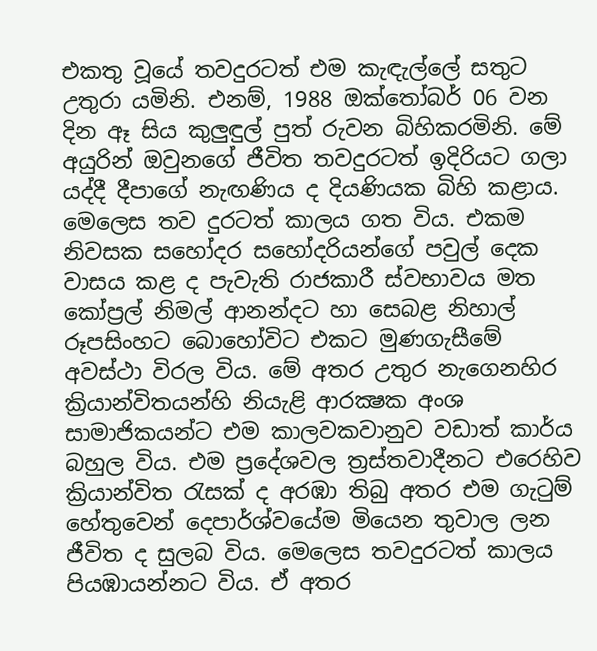එකතු වූයේ තවදුරටත් එම කැඳැල්ලේ සතුට උතුරා යමිනි. එනම්, 1988 ඔක්තෝබර් 06 වන දින ඈ සිය කුලුඳුල් පුත් රුවන බිහිකරමිනි. මේ අයුරින් ඔවුනගේ ජීවිත තවදුරටත් ඉදිරියට ගලා යද්දී දීපාගේ නැඟණිය ද දියණියක බිහි කළාය. මෙලෙස තව දුරටත් කාලය ගත විය. එකම නිවසක සහෝදර සහෝදරියන්ගේ පවුල් දෙක වාසය කළ ද පැවැති රාජකාරී ස්වභාවය මත කෝප්‍රල් නිමල් ආනන්දට හා සෙබළ නිහාල් රූපසිංහට බොහෝවිට එකට මුණගැසීමේ අවස්ථා විරල විය. මේ අතර උතුර නැගෙනහිර ක්‍රියාන්විතයන්හි නියැළි ආරක්‍ෂක අංශ සාමාජිකයන්ට එම කාලවකවානුව වඩාත් කාර්ය බහුල විය. එම ප්‍රදේශවල ත්‍රස්තවාදීනට එරෙහිව ක්‍රියාන්විත රැසක් ද අරඹා තිබු අතර එම ගැටුම් හේතුවෙන් දෙපාර්ශ්වයේම මියෙන තුවාල ලන ජීවිත ද සුලබ විය. මෙලෙස තවදුරටත් කාලය පියඹායන්නට විය. ඒ අතර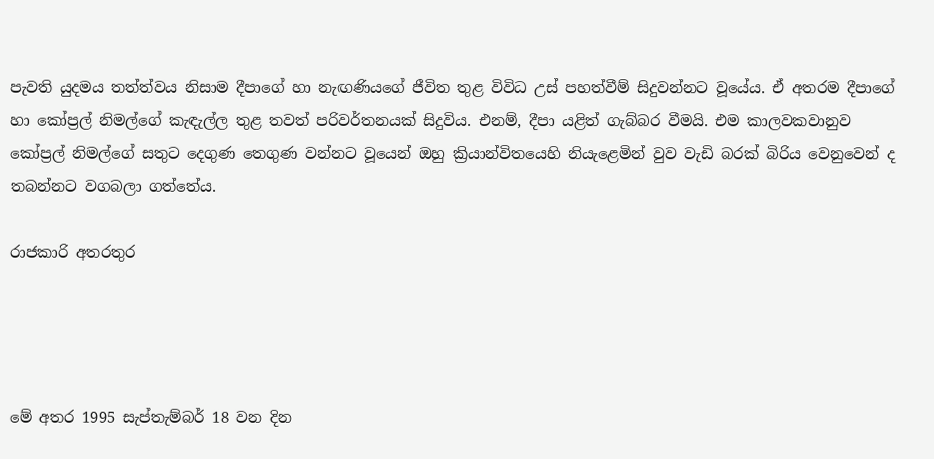පැවති යුදමය තත්ත්වය නිසාම දීපාගේ හා නැඟණියගේ ජීවිත තුළ විවිධ උස් පහත්වීම් සිදුවන්නට වූයේය. ඒ අතරම දීපාගේ හා කෝප්‍රල් නිමල්ගේ කැඳැල්ල තුළ තවත් පරිවර්තනයක් සිදුවිය. එනම්, දීපා යළිත් ගැබ්බර වීමයි. එම කාලවකවානුව කෝප්‍රල් නිමල්ගේ සතුට දෙගුණ තෙගුණ වන්නට වූයෙන් ඔහු ක්‍රියාන්විතයෙහි නියැළෙමින් වුව වැඩි බරක් බිරිය වෙනුවෙන් ද තබන්නට වගබලා ගත්තේය.

රාජකාරි අතරතුර




මේ අතර 1995 සැප්තැම්බර් 18 වන දින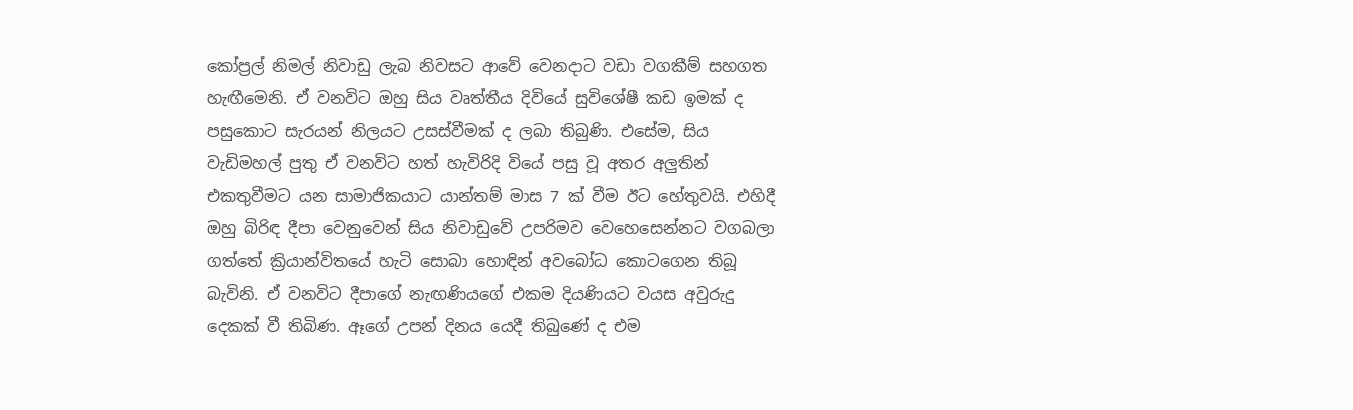කෝප්‍රල් නිමල් නිවාඩු ලැබ නිවසට ආවේ වෙනදාට වඩා වගකීම් සහගත හැඟීමෙනි. ඒ වනවිට ඔහු සිය වෘත්තීය දිවියේ සුවිශේෂී කඩ ඉමක් ද පසුකොට සැරයන් නිලයට උසස්වීමක් ද ලබා තිබුණි. එසේම, සිය වැඩිමහල් පුතු ඒ වනවිට හත් හැවිරිදි වියේ පසු වූ අතර අලුතින් එකතුවීමට යන සාමාජිකයාට යාන්තම් මාස 7 ක් වීම ඊට හේතුවයි. එහිදී ඔහු බිරිඳ දීපා වෙනුවෙන් සිය නිවාඩුවේ උපරිමව වෙහෙසෙන්නට වගබලා ගත්තේ ක්‍රියාන්විතයේ හැටි සොබා හොඳින් අවබෝධ කොටගෙන තිබූ බැවිනි. ඒ වනවිට දීපාගේ නැඟණියගේ එකම දියණියට වයස අවුරුදු දෙකක් වී තිබිණ. ඈගේ උපන් දිනය යෙදී තිබුණේ ද එම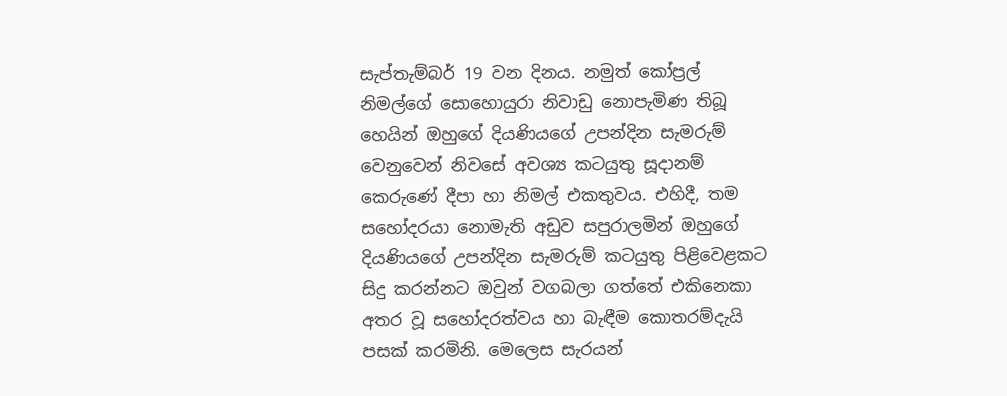සැප්තැම්බර් 19 වන දිනය. නමුත් කෝප්‍රල් නිමල්ගේ සොහොයුරා නිවාඩු නොපැමිණ තිබූ හෙයින් ඔහුගේ දියණියගේ උපන්දින සැමරුම් වෙනුවෙන් නිවසේ අවශ්‍ය කටයුතු සූදානම් කෙරුණේ දීපා හා නිමල් එකතුවය. එහිදී, තම සහෝදරයා නොමැති අඩුව සපුරාලමින් ඔහුගේ දියණියගේ උපන්දින සැමරුම් කටයුතු පිළිවෙළකට සිදු කරන්නට ඔවුන් වගබලා ගත්තේ එකිනෙකා අතර වූ සහෝදරත්වය හා බැඳීම කොතරම්දැයි පසක් කරමිනි. මෙලෙස සැරයන්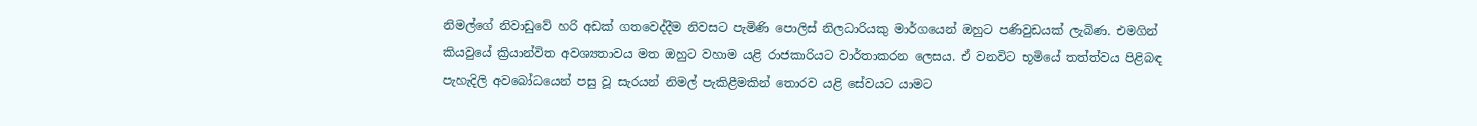නිමල්ගේ නිවාඩුවේ හරි අඩක් ගතවෙද්දීම නිවසට පැමිණි පොලිස් නිලධාරියකු මාර්ගයෙන් ඔහුට පණිවුඩයක් ලැබිණ. එමගින් කියවුයේ ක්‍රියාන්විත අවශ්‍යතාවය මත ඔහුට වහාම යළි රාජකාරියට වාර්තාකරන ලෙසය. ඒ වනවිට භූමියේ තත්ත්වය පිළිබඳ පැහැදිලි අවබෝධයෙන් පසු වූ සැරයන් නිමල් පැකිළීමකින් තොරව යළි සේවයට යාමට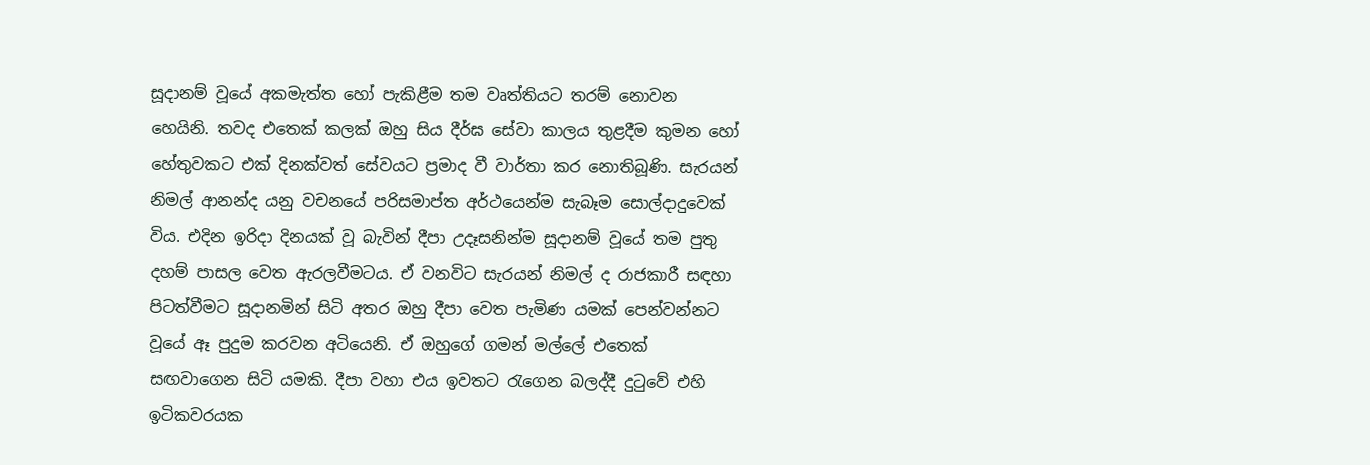සූදානම් වූයේ අකමැත්ත හෝ පැකිළීම තම වෘත්තියට තරම් නොවන හෙයිනි. තවද එතෙක් කලක් ඔහු සිය දීර්ඝ සේවා කාලය තුළදීම කුමන හෝ හේතුවකට එක් දිනක්වත් සේවයට ප්‍රමාද වී වාර්තා කර නොතිබූණි. සැරයන් නිමල් ආනන්ද යනු වචනයේ පරිසමාප්ත අර්ථයෙන්ම සැබෑම සොල්දාදුවෙක් විය. එදින ඉරිදා දිනයක් වූ බැවින් දීපා උදෑසනින්ම සූදානම් වූයේ තම පුතු දහම් පාසල වෙත ඇරලවීමටය. ඒ වනවිට සැරයන් නිමල් ද රාජකාරී සඳහා පිටත්වීමට සූදානමින් සිටි අතර ඔහු දීපා වෙත පැමිණ යමක් පෙන්වන්නට වූයේ ඈ පුදුම කරවන අටියෙනි. ඒ ඔහුගේ ගමන් මල්ලේ එතෙක් සඟවාගෙන සිටි යමකි. දීපා වහා එය ඉවතට රැගෙන බලද්දී දුටුවේ එහි ඉටිකවරයක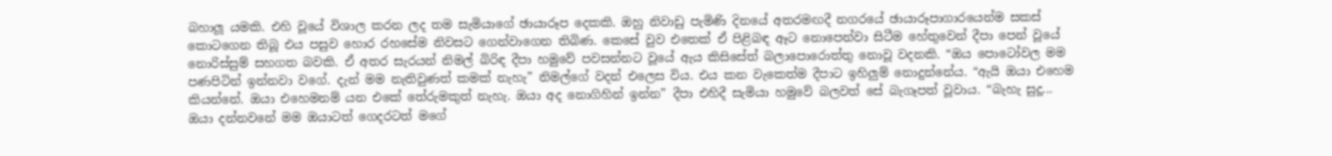බහාලූ යමකි. එහි වූයේ විශාල කරන ලද තම සැමියාගේ ඡායාරූප දෙකකි. ඔහු නිවාඩු පැමිණි දිනයේ අතරමඟදී නගරයේ ඡායාරූපාගාරයෙන්ම සකස් කොටගෙන තිබූ එය පසුව හොර රහසේම නිවසට ගෙන්වාගෙන තිබිණ. කෙසේ වුව එතෙක් ඒ පිළිබඳ ඈට නොපෙන්වා සිටීම හේතුවෙන් දීපා පෙන් වූයේ නොරිස්සුම් සහගත බවකි. ඒ අතර සැරයන් නිමල් බිරිඳ දීපා හමුවේ පවසන්නට වූයේ ඇය කිසිසේත් බලාපොරොත්තු නොවූ වදනකි. “ඔය පොටෝවල මම පණපිටින් ඉන්නවා වගේ. දැන් මම නැතිවුණත් කමක් නැහැ” නිමල්ගේ වදන් එලෙස විය. එය කන වැකෙත්ම දීපාට ඉහිලුම් නොදුන්නේය. “ඇයි ඔයා එහෙම කියන්නේ. ඔයා එහෙමනම් යන එකේ තේරුමකුත් නැහැ. ඔයා අද නොගිහින් ඉන්න” දීපා එහිදී සැමියා හමුවේ බලවත් සේ බැගෑපත් වූවාය. “බැහැ සුදූ... ඔයා දන්නවනේ මම ඔයාටත් ගෙදරටත් මගේ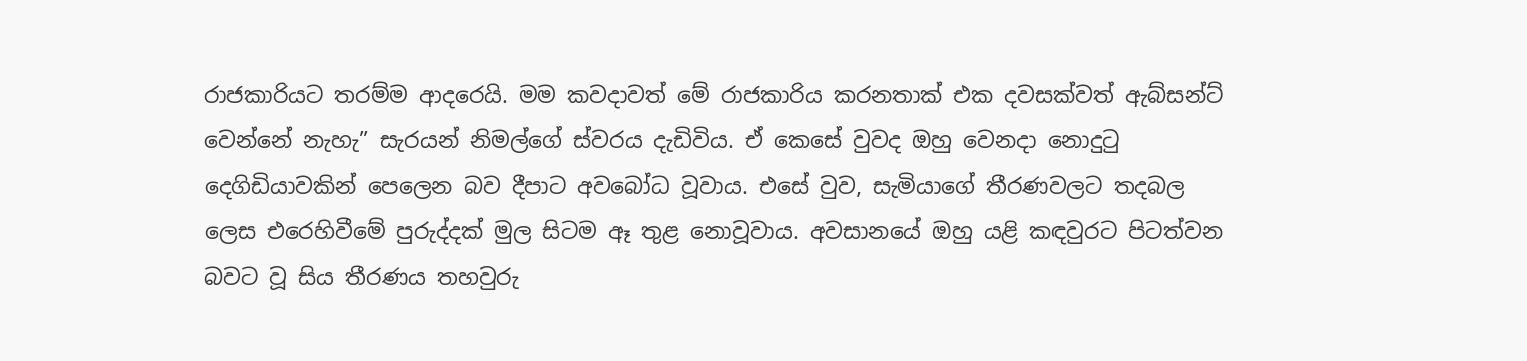රාජකාරියට තරම්ම ආදරෙයි. මම කවදාවත් මේ රාජකාරිය කරනතාක් එක දවසක්වත් ඇබ්සන්ට් වෙන්නේ නැහැ” සැරයන් නිමල්ගේ ස්වරය දැඩිවිය. ඒ කෙසේ වුවද ඔහු වෙනදා නොදුටු දෙගිඩියාවකින් පෙලෙන බව දීපාට අවබෝධ වූවාය. එසේ වුව, සැමියාගේ තීරණවලට තදබල ලෙස එරෙහිවීමේ පුරුද්දක් මුල සිටම ඈ තුළ නොවූවාය. අවසානයේ ඔහු යළි කඳවුරට පිටත්වන බවට වූ සිය තීරණය තහවුරු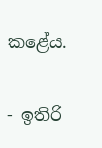කළේය.

- ඉතිරි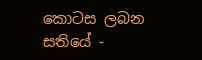කොටස ලබන සතියේ -